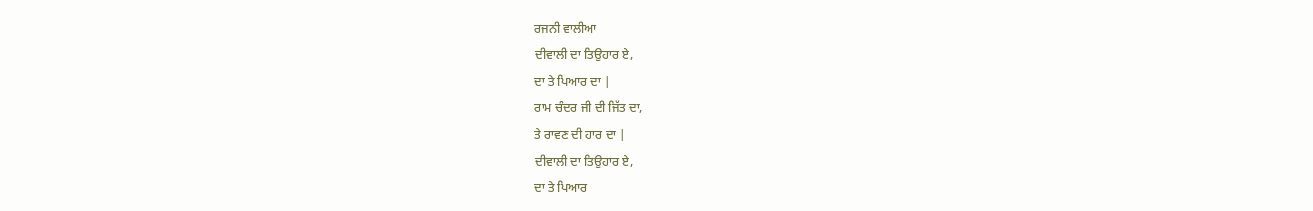ਰਜਨੀ ਵਾਲੀਆ
ਦੀਵਾਲੀ ਦਾ ਤਿਉਹਾਰ ਏ,
ਦਾ ਤੇ ਪਿਆਰ ਦਾ |
ਰਾਮ ਚੰਦਰ ਜੀ ਦੀ ਜਿੱਤ ਦਾ,
ਤੇ ਰਾਵਣ ਦੀ ਹਾਰ ਦਾ |
ਦੀਵਾਲੀ ਦਾ ਤਿਉਹਾਰ ਏ,
ਦਾ ਤੇ ਪਿਆਰ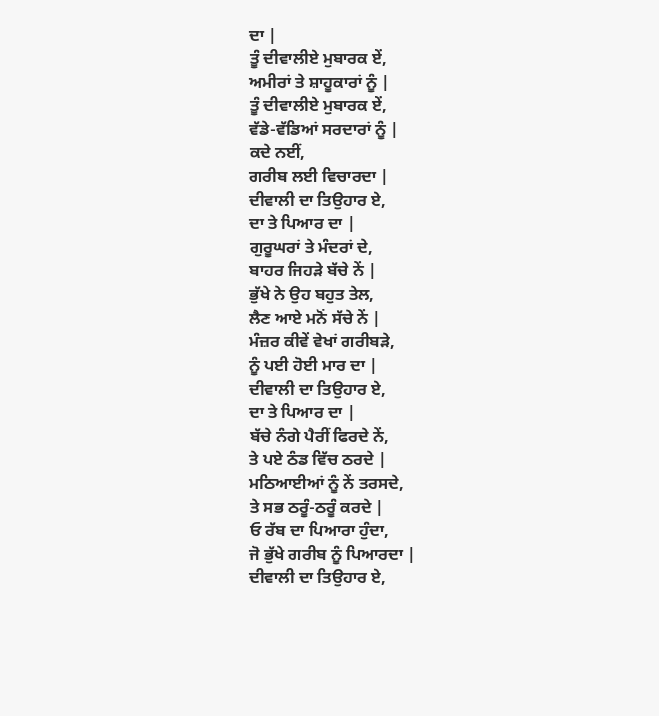ਦਾ |
ਤੂੰ ਦੀਵਾਲੀਏ ਮੁਬਾਰਕ ਏਂ,
ਅਮੀਰਾਂ ਤੇ ਸ਼ਾਹੂਕਾਰਾਂ ਨੂੰ |
ਤੂੰ ਦੀਵਾਲੀਏ ਮੁਬਾਰਕ ਏਂ,
ਵੱਡੇ-ਵੱਡਿਆਂ ਸਰਦਾਰਾਂ ਨੂੰ |
ਕਦੇ ਨਈਂ,
ਗਰੀਬ ਲਈ ਵਿਚਾਰਦਾ |
ਦੀਵਾਲੀ ਦਾ ਤਿਉਹਾਰ ਏ,
ਦਾ ਤੇ ਪਿਆਰ ਦਾ |
ਗੁਰੂਘਰਾਂ ਤੇ ਮੰਦਰਾਂ ਦੇ,
ਬਾਹਰ ਜਿਹੜੇ ਬੱਚੇ ਨੇਂ |
ਭੁੱਖੇ ਨੇ ਉਹ ਬਹੁਤ ਤੇਲ,
ਲੈਣ ਆਏ ਮਨੋਂ ਸੱਚੇ ਨੇਂ |
ਮੰਜ਼ਰ ਕੀਵੇਂ ਵੇਖਾਂ ਗਰੀਬੜੇ,
ਨੂੰ ਪਈ ਹੋਈ ਮਾਰ ਦਾ |
ਦੀਵਾਲੀ ਦਾ ਤਿਉਹਾਰ ਏ,
ਦਾ ਤੇ ਪਿਆਰ ਦਾ |
ਬੱਚੇ ਨੰਗੇ ਪੈਰੀਂ ਫਿਰਦੇ ਨੇਂ,
ਤੇ ਪਏ ਠੰਡ ਵਿੱਚ ਠਰਦੇ |
ਮਠਿਆਈਆਂ ਨੂੰ ਨੇਂ ਤਰਸਦੇ,
ਤੇ ਸਭ ਠਰੂੰ-ਠਰੂੰ ਕਰਦੇ |
ਓ ਰੱਬ ਦਾ ਪਿਆਰਾ ਹੁੰਦਾ,
ਜੋ ਭੁੱਖੇ ਗਰੀਬ ਨੂੰ ਪਿਆਰਦਾ |
ਦੀਵਾਲੀ ਦਾ ਤਿਉਹਾਰ ਏ,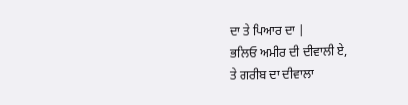ਦਾ ਤੇ ਪਿਆਰ ਦਾ |
ਭਲਿਓ ਅਮੀਰ ਦੀ ਦੀਵਾਲੀ ਏ,
ਤੇ ਗਰੀਬ ਦਾ ਦੀਵਾਲਾ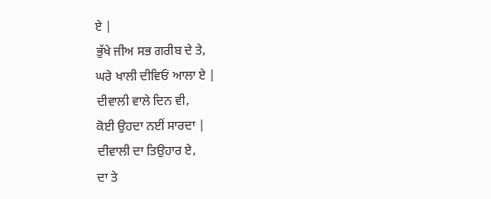ਏ |
ਭੁੱਖੇ ਜੀਅ ਸਭ ਗਰੀਬ ਦੇ ਤੇ,
ਘਰੇ ਖਾਲੀ ਦੀਵਿਓਂ ਆਲਾ ਏ |
ਦੀਵਾਲੀ ਵਾਲੇ ਦਿਨ ਵੀ,
ਕੋਈ ਉਹਦਾ ਨਈਂ ਸਾਰਦਾ |
ਦੀਵਾਲੀ ਦਾ ਤਿਉਹਾਰ ਏ,
ਦਾ ਤੇ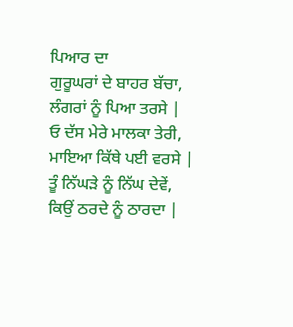ਪਿਆਰ ਦਾ
ਗੁਰੂਘਰਾਂ ਦੇ ਬਾਹਰ ਬੱਚਾ,
ਲੰਗਰਾਂ ਨੂੰ ਪਿਆ ਤਰਸੇ |
ਓ ਦੱਸ ਮੇਰੇ ਮਾਲਕਾ ਤੇਰੀ,
ਮਾਇਆ ਕਿੱਥੇ ਪਈ ਵਰਸੇ |
ਤੂੰ ਨਿੱਘੜੇ ਨੂੰ ਨਿੱਘ ਦੇਵੇਂ,
ਕਿਉਂ ਠਰਦੇ ਨੂੰ ਠਾਰਦਾ |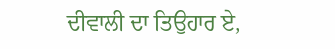ਦੀਵਾਲੀ ਦਾ ਤਿਉਹਾਰ ਏ,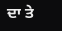ਦਾ ਤੇ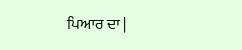ਪਿਆਰ ਦਾ |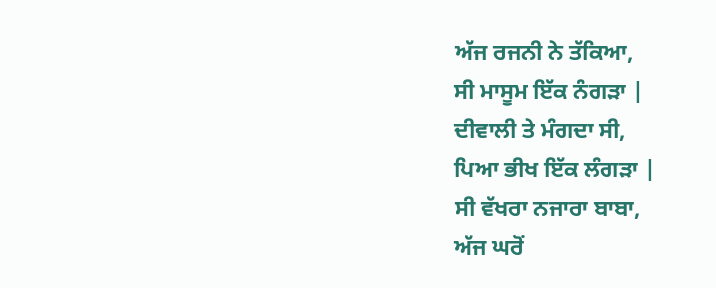ਅੱਜ ਰਜਨੀ ਨੇ ਤੱਕਿਆ,
ਸੀ ਮਾਸੂਮ ਇੱਕ ਨੰਗੜਾ |
ਦੀਵਾਲੀ ਤੇ ਮੰਗਦਾ ਸੀ,
ਪਿਆ ਭੀਖ ਇੱਕ ਲੰਗੜਾ |
ਸੀ ਵੱਖਰਾ ਨਜਾਰਾ ਬਾਬਾ,
ਅੱਜ ਘਰੋਂ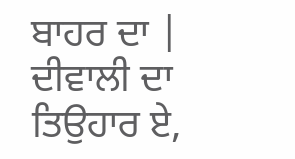ਬਾਹਰ ਦਾ |
ਦੀਵਾਲੀ ਦਾ ਤਿਉਹਾਰ ਏ,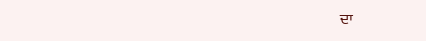ਦਾ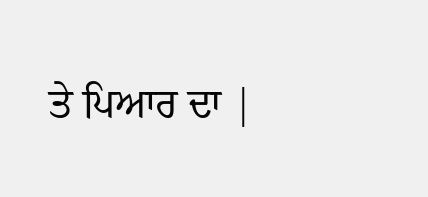ਤੇ ਪਿਆਰ ਦਾ |